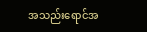အသည်းရောင်အ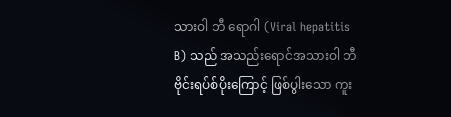သားဝါ ဘီ ရောဂါ (Viral hepatitis B) သည် အသည်းရောင်အသားဝါ ဘီ ဗိုင်းရပ်စ်ပိုးကြောင့် ဖြစ်ပွါးသော ကူး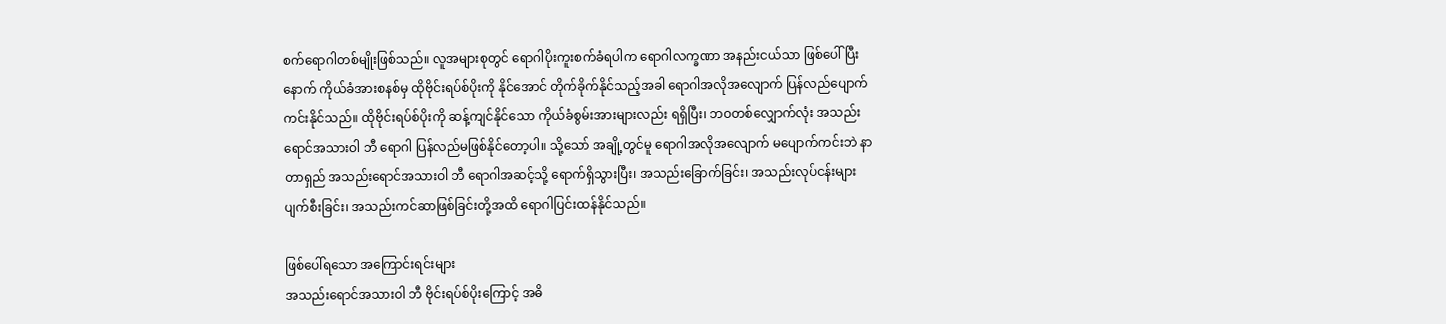စက်ရောဂါတစ်မျိုးဖြစ်သည်။ လူအများစုတွင် ရောဂါပိုးကူးစက်ခံရပါက ရောဂါလက္ခဏာ အနည်းငယ်သာ ဖြစ်ပေါ် ပြီးနောက် ကိုယ်ခံအားစနစ်မှ ထိုဗိုင်းရပ်စ်ပိုးကို နိုင်အောင် တိုက်ခိုက်နိုင်သည့်အခါ ရောဂါအလိုအလျောက် ပြန်လည်ပျောက်ကင်းနိုင်သည်။ ထိုဗိုင်းရပ်စ်ပိုးကို ဆန့်ကျင်နိုင်သော ကိုယ်ခံစွမ်းအားများလည်း ရရှိပြီး၊ ဘဝတစ်လျှောက်လုံး အသည်းရောင်အသားဝါ ဘီ ရောဂါ ပြန်လည်မဖြစ်နိုင်တော့ပါ။ သို့သော် အချို့တွင်မူ ရောဂါအလိုအလျောက် မပျောက်ကင်းဘဲ နာတာရှည် အသည်းရောင်အသားဝါ ဘီ ရောဂါအဆင့်သို့ ရောက်ရှိသွားပြီး၊ အသည်းခြောက်ခြင်း၊ အသည်းလုပ်ငန်းများ ပျက်စီးခြင်း၊ အသည်းကင်ဆာဖြစ်ခြင်းတို့အထိ ရောဂါပြင်းထန်နိုင်သည်။

ဖြစ်ပေါ်ရသော အကြောင်းရင်းများ
အသည်းရောင်အသားဝါ ဘီ ဗိုင်းရပ်စ်ပိုးကြောင့် အဓိ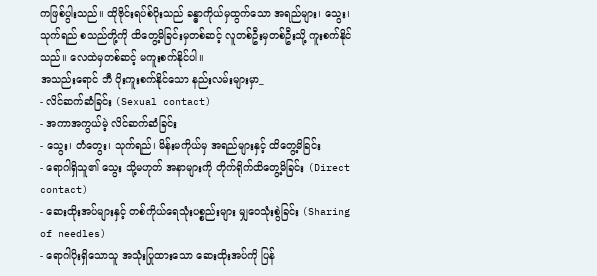ကဖြစ်ပွါးသည်။ ထိုဗိုင်းရပ်စ်ပိုးသည် ခန္ဓာကိုယ်မှထွက်သော အရည်များ၊ သွေး၊ သုက်ရည် စသည်တို့ကို ထိတွေ့မိခြင်းမှတစ်ဆင့် လူတစ်ဦးမှတစ်ဦးသို့ ကူးစက်နိုင်သည်။ လေထဲမှတစ်ဆင့် မကူးစက်နိုင်ပါ။
အသည်းရောင် ဘီ ပိုးကူးစက်နိုင်သော နည်းလမ်းများမှာ_
- လိင်ဆက်ဆံခြင်း (Sexual contact)
- အကာအကွယ်မဲ့ လိင်ဆက်ဆံခြင်း
- သွေး၊ တံတွေး၊ သုက်ရည်၊ မိန်းမကိုယ်မှ အရည်များနှင့် ထိတွေ့မိခြင်း
- ရောဂါရှိသူ၏ သွေး သို့မဟုတ် အနာများကို တိုက်ရိုက်ထိတွေ့မိခြင်း (Direct contact)
- ဆေးထိုးအပ်များနှင့် တစ်ကိုယ်ရေသုံးပစ္စည်းများ မျှဝေသုံးစွဲခြင်း (Sharing of needles)
- ရောဂါပိုးရှိသောသူ အသုံးပြုထားသော ဆေးထိုးအပ်ကို ပြန်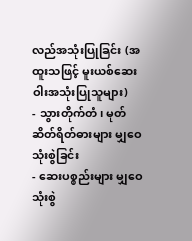လည်အသုံးပြုခြင်း (အထူးသဖြင့် မူးယစ်ဆေးဝါးအသုံးပြုသူများ)
- သွားတိုက်တံ၊ မုတ်ဆိတ်ရိတ်ဓားများ မျှဝေသုံးစွဲခြင်း
- ဆေးပစ္စည်းများ မျှဝေသုံးစွဲ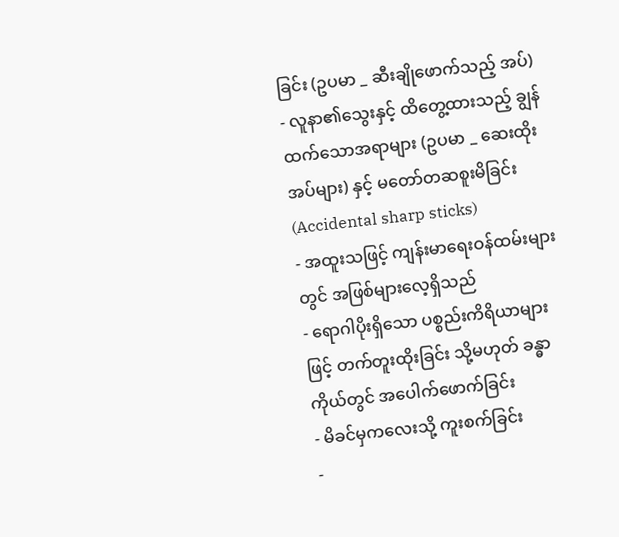ခြင်း (ဥပမာ _ ဆီးချိုဖောက်သည့် အပ်)
- လူနာ၏သွေးနှင့် ထိတွေ့ထားသည့် ချွန်ထက်သောအရာများ (ဥပမာ _ ဆေးထိုးအပ်များ) နှင့် မတော်တဆစူးမိခြင်း (Accidental sharp sticks)
- အထူးသဖြင့် ကျန်းမာရေးဝန်ထမ်းများတွင် အဖြစ်များလေ့ရှိသည်
- ရောဂါပိုးရှိသော ပစ္စည်းကိရိယာများဖြင့် တက်တူးထိုးခြင်း သို့မဟုတ် ခန္ဓာကိုယ်တွင် အပေါက်ဖောက်ခြင်း
- မိခင်မှကလေးသို့ ကူးစက်ခြင်း
-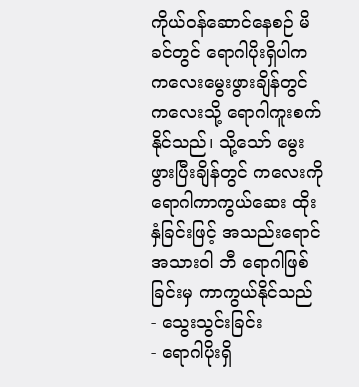ကိုယ်ဝန်ဆောင်နေစဉ် မိခင်တွင် ရောဂါပိုးရှိပါက ကလေးမွေးဖွားချိန်တွင် ကလေးသို့ ရောဂါကူးစက်နိုင်သည်၊ သို့သော် မွေးဖွားပြီးချိန်တွင် ကလေးကို ရောဂါကာကွယ်ဆေး ထိုးနှံခြင်းဖြင့် အသည်းရောင်အသားဝါ ဘီ ရောဂါဖြစ်ခြင်းမှ ကာကွယ်နိုင်သည်
- သွေးသွင်းခြင်း
- ရောဂါပိုးရှိ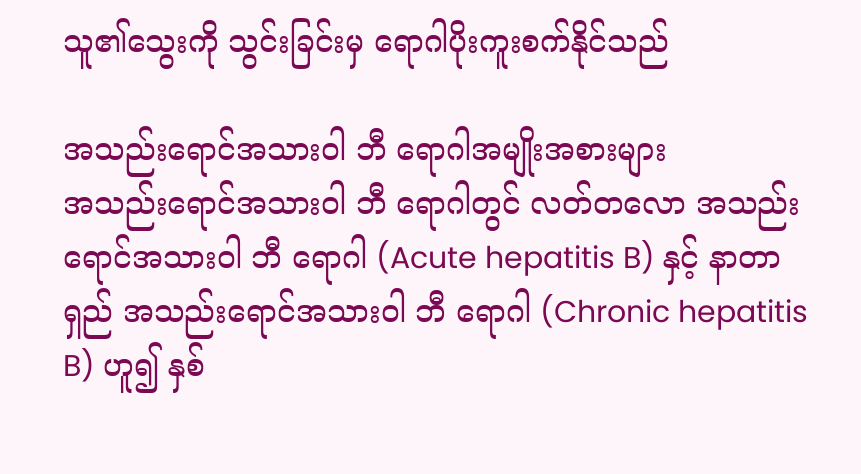သူ၏သွေးကို သွင်းခြင်းမှ ရောဂါပိုးကူးစက်နိုင်သည်

အသည်းရောင်အသားဝါ ဘီ ရောဂါအမျိုးအစားများ
အသည်းရောင်အသားဝါ ဘီ ရောဂါတွင် လတ်တလော အသည်းရောင်အသားဝါ ဘီ ရောဂါ (Acute hepatitis B) နှင့် နာတာရှည် အသည်းရောင်အသားဝါ ဘီ ရောဂါ (Chronic hepatitis B) ဟူ၍ နှစ်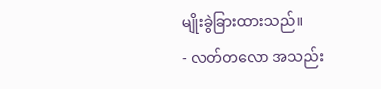မျိုးခွဲခြားထားသည်။
- လတ်တလော အသည်း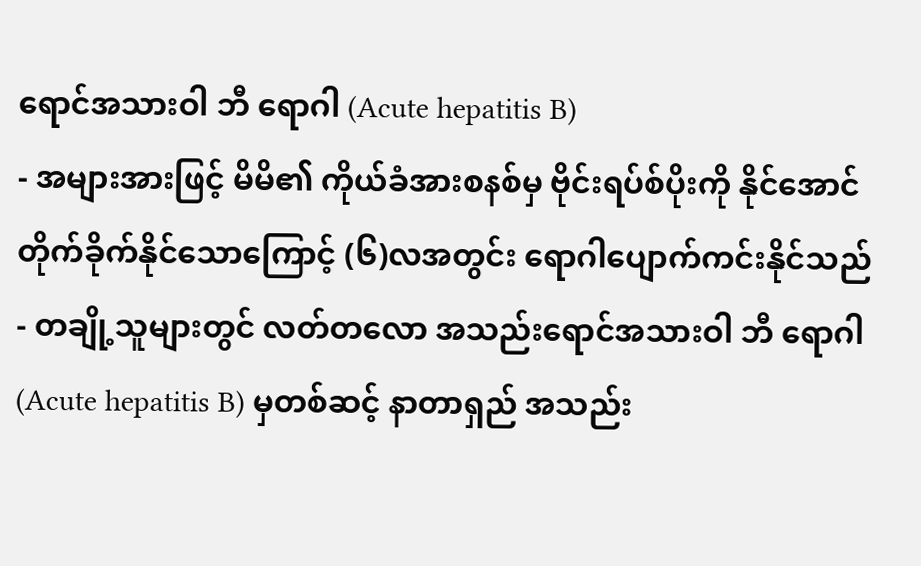ရောင်အသားဝါ ဘီ ရောဂါ (Acute hepatitis B)
- အများအားဖြင့် မိမိ၏ ကိုယ်ခံအားစနစ်မှ ဗိုင်းရပ်စ်ပိုးကို နိုင်အောင် တိုက်ခိုက်နိုင်သောကြောင့် (၆)လအတွင်း ရောဂါပျောက်ကင်းနိုင်သည်
- တချို့သူများတွင် လတ်တလော အသည်းရောင်အသားဝါ ဘီ ရောဂါ (Acute hepatitis B) မှတစ်ဆင့် နာတာရှည် အသည်း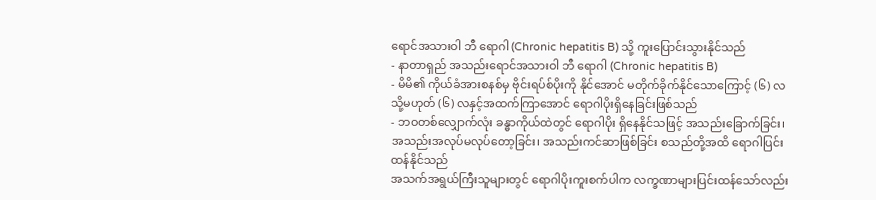ရောင်အသားဝါ ဘီ ရောဂါ (Chronic hepatitis B) သို့ ကူးပြောင်းသွားနိုင်သည်
- နာတာရှည် အသည်းရောင်အသားဝါ ဘီ ရောဂါ (Chronic hepatitis B)
- မိမိ၏ ကိုယ်ခံအားစနစ်မှ ဗိုင်းရပ်စ်ပိုးကို နိုင်အောင် မတိုက်ခိုက်နိုင်သောကြောင့် (၆) လ သို့မဟုတ် (၆) လနှင့်အထက်ကြာအောင် ရောဂါပိုးရှိနေခြင်းဖြစ်သည်
- ဘဝတစ်လျှောက်လုံး ခန္ဓာကိုယ်ထဲတွင် ရောဂါပိုး ရှိနေနိုင်သဖြင့် အသည်းခြောက်ခြင်း၊ အသည်းအလုပ်မလုပ်တော့ခြင်း၊ အသည်းကင်ဆာဖြစ်ခြင်း စသည်တို့အထိ ရောဂါပြင်းထန်နိုင်သည်
အသက်အရွယ်ကြီးသူများတွင် ရောဂါပိုးကူးစက်ပါက လက္ခဏာများပြင်းထန်သော်လည်း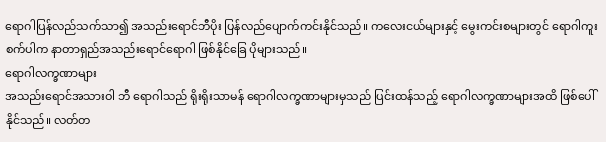ရောဂါပြန်လည်သက်သာ၍ အသည်းရောင်ဘီပိုး ပြန်လည်ပျောက်ကင်းနိုင်သည်။ ကလေးငယ်များနှင့် မွေးကင်းစများတွင် ရောဂါကူးစက်ပါက နာတာရှည်အသည်းရောင်ရောဂါ ဖြစ်နိုင်ခြေ ပိုများသည်။
ရောဂါလက္ခဏာများ
အသည်းရောင်အသားဝါ ဘီ ရောဂါသည် ရိုးရိုးသာမန် ရောဂါလက္ခဏာများမှသည် ပြင်းထန်သည့် ရောဂါလက္ခဏာများအထိ ဖြစ်ပေါ်နိုင်သည်။ လတ်တ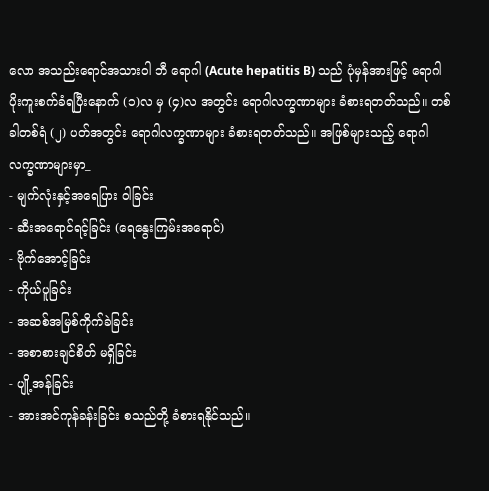လော အသည်းရောင်အသားဝါ ဘီ ရောဂါ (Acute hepatitis B) သည် ပုံမှန်အားဖြင့် ရောဂါပိုးကူးစက်ခံရပြီးနောက် (၁)လ မှ (၄)လ အတွင်း ရောဂါလက္ခဏာများ ခံစားရတတ်သည်။ တစ်ခါတစ်ရံ (၂) ပတ်အတွင်း ရောဂါလက္ခဏာများ ခံစားရတတ်သည်။ အဖြစ်များသည့် ရောဂါလက္ခဏာများမှာ_
- မျက်လုံးနှင့်အရေပြား ဝါခြင်း
- ဆီးအရောင်ရင့်ခြင်း (ရေနွေးကြမ်းအရောင်)
- ဗိုက်အောင့်ခြင်း
- ကိုယ်ပူခြင်း
- အဆစ်အမြစ်ကိုက်ခဲခြင်း
- အစာစားချင်စိတ် မရှိခြင်း
- ပျို့အန်ခြင်း
- အားအင်ကုန်ခန်းခြင်း စသည်တို့ ခံစားရနိုင်သည်။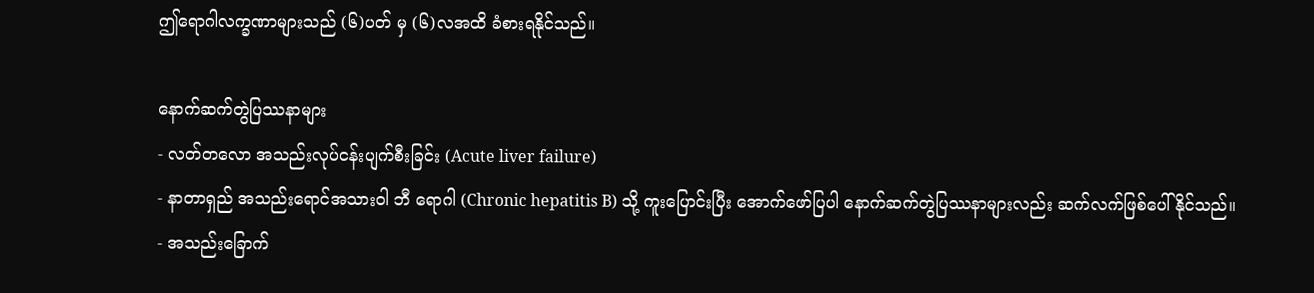ဤရောဂါလက္ခဏာများသည် (၆)ပတ် မှ (၆)လအထိ ခံစားရနိုင်သည်။

နောက်ဆက်တွဲပြဿနာများ
- လတ်တလော အသည်းလုပ်ငန်းပျက်စီးခြင်း (Acute liver failure)
- နာတာရှည် အသည်းရောင်အသားဝါ ဘီ ရောဂါ (Chronic hepatitis B) သို့ ကူးပြောင်းပြီး အောက်ဖော်ပြပါ နောက်ဆက်တွဲပြဿနာများလည်း ဆက်လက်ဖြစ်ပေါ်နိုင်သည်။
- အသည်းခြောက်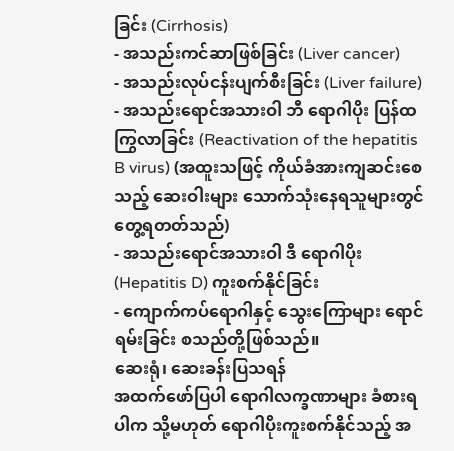ခြင်း (Cirrhosis)
- အသည်းကင်ဆာဖြစ်ခြင်း (Liver cancer)
- အသည်းလုပ်ငန်းပျက်စီးခြင်း (Liver failure)
- အသည်းရောင်အသားဝါ ဘီ ရောဂါပိုး ပြန်ထကြွလာခြင်း (Reactivation of the hepatitis B virus) (အထူးသဖြင့် ကိုယ်ခံအားကျဆင်းစေသည့် ဆေးဝါးများ သောက်သုံးနေရသူများတွင် တွေ့ရတတ်သည်)
- အသည်းရောင်အသားဝါ ဒီ ရောဂါပိုး (Hepatitis D) ကူးစက်နိုင်ခြင်း
- ကျောက်ကပ်ရောဂါနှင့် သွေးကြောများ ရောင်ရမ်းခြင်း စသည်တို့ဖြစ်သည်။
ဆေးရုံ၊ ဆေးခန်းပြသရန်
အထက်ဖော်ပြပါ ရောဂါလက္ခဏာများ ခံစားရပါက သို့မဟုတ် ရောဂါပိုးကူးစက်နိုင်သည့် အ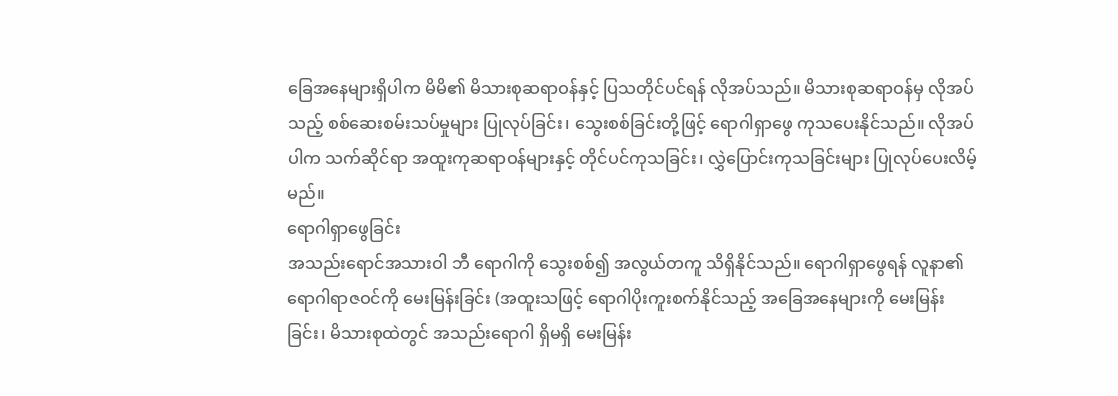ခြေအနေများရှိပါက မိမိ၏ မိသားစုဆရာဝန်နှင့် ပြသတိုင်ပင်ရန် လိုအပ်သည်။ မိသားစုဆရာဝန်မှ လိုအပ်သည့် စစ်ဆေးစမ်းသပ်မှုများ ပြုလုပ်ခြင်း၊ သွေးစစ်ခြင်းတို့ဖြင့် ရောဂါရှာဖွေ ကုသပေးနိုင်သည်။ လိုအပ်ပါက သက်ဆိုင်ရာ အထူးကုဆရာဝန်များနှင့် တိုင်ပင်ကုသခြင်း၊ လွှဲပြောင်းကုသခြင်းများ ပြုလုပ်ပေးလိမ့်မည်။
ရောဂါရှာဖွေခြင်း
အသည်းရောင်အသားဝါ ဘီ ရောဂါကို သွေးစစ်၍ အလွယ်တကူ သိရှိနိုင်သည်။ ရောဂါရှာဖွေရန် လူနာ၏ရောဂါရာဇဝင်ကို မေးမြန်းခြင်း (အထူးသဖြင့် ရောဂါပိုးကူးစက်နိုင်သည့် အခြေအနေများကို မေးမြန်းခြင်း၊ မိသားစုထဲတွင် အသည်းရောဂါ ရှိမရှိ မေးမြန်း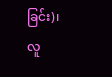ခြင်း)၊ လူ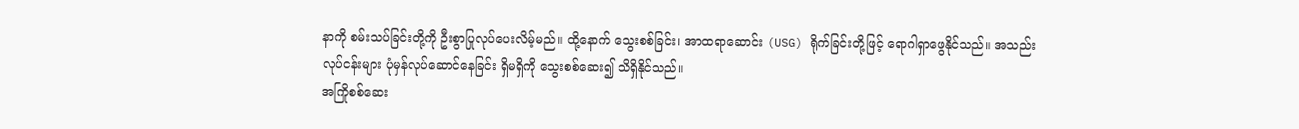နာကို စမ်းသပ်ခြင်းတို့ကို ဦးစွာပြုလုပ်ပေးလိမ့်မည်။ ထို့နောက် သွေးစစ်ခြင်း၊ အာထရာဆောင်း (USG) ရိုက်ခြင်းတို့ဖြင့် ရောဂါရှာဖွေနိုင်သည်။ အသည်းလုပ်ငန်းများ ပုံမှန်လုပ်ဆောင်နေခြင်း ရှိမရှိကို သွေးစစ်ဆေး၍ သိရှိနိုင်သည်။
အကြိုစစ်ဆေး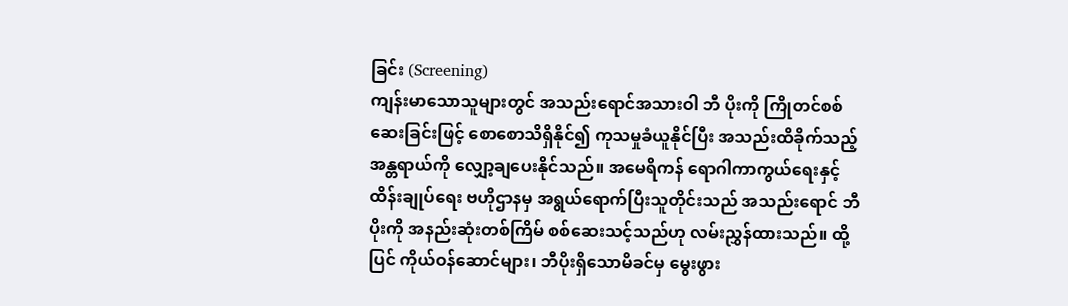ခြင်း (Screening)
ကျန်းမာသောသူများတွင် အသည်းရောင်အသားဝါ ဘီ ပိုးကို ကြိုတင်စစ်ဆေးခြင်းဖြင့် စောစောသိရှိနိုင်၍ ကုသမှုခံယူနိုင်ပြီး အသည်းထိခိုက်သည့် အန္တရာယ်ကို လျှော့ချပေးနိုင်သည်။ အမေရိကန် ရောဂါကာကွယ်ရေးနှင့် ထိန်းချုပ်ရေး ဗဟိုဌာနမှ အရွယ်ရောက်ပြီးသူတိုင်းသည် အသည်းရောင် ဘီပိုးကို အနည်းဆုံးတစ်ကြိမ် စစ်ဆေးသင့်သည်ဟု လမ်းညွှန်ထားသည်။ ထို့ပြင် ကိုယ်ဝန်ဆောင်များ၊ ဘီပိုးရှိသောမိခင်မှ မွေးဖွား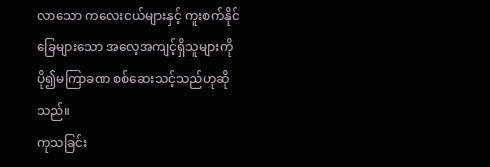လာသော ကလေးငယ်များနှင့် ကူးစက်နိုင်ခြေများသော အလေ့အကျင့်ရှိသူများကို ပို၍မကြာခဏ စစ်ဆေးသင့်သည်ဟုဆိုသည်။
ကုသခြင်း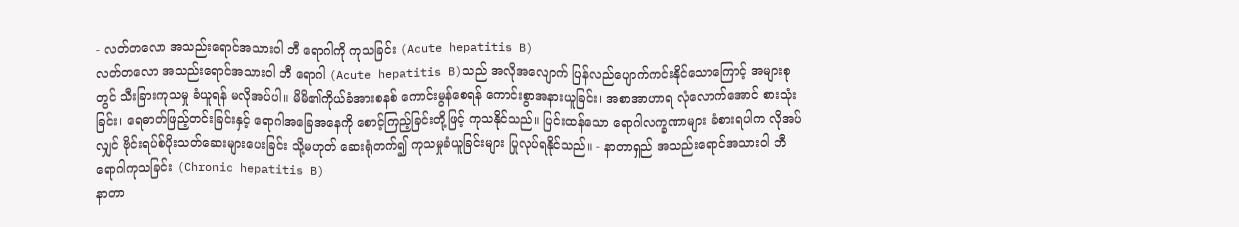- လတ်တလော အသည်းရောင်အသားဝါ ဘီ ရောဂါကို ကုသခြင်း (Acute hepatitis B)
လတ်တလော အသည်းရောင်အသားဝါ ဘီ ရောဂါ (Acute hepatitis B)သည် အလိုအလျောက် ပြန်လည်ပျောက်ကင်းနိုင်သောကြောင့် အများစုတွင် သီးခြားကုသမှု ခံယူရန် မလိုအပ်ပါ။ မိမိ၏ကိုယ်ခံအားစနစ် ကောင်းမွန်စေရန် ကောင်းစွာအနားယူခြင်း၊ အစာအာဟာရ လုံလောက်အောင် စားသုံးခြင်း၊ ရေဓာတ်ဖြည့်တင်းခြင်းနှင့် ရောဂါအခြေအနေကို စောင့်ကြည့်ခြင်းတို့ဖြင့် ကုသနိုင်သည်။ ပြင်းထန်သော ရောဂါလက္ခဏာများ ခံစားရပါက လိုအပ်လျှင် ဗိုင်းရပ်စ်ပိုးသတ်ဆေးများပေးခြင်း သို့မဟုတ် ဆေးရုံတက်၍ ကုသမှုခံယူခြင်းများ ပြုလုပ်ရနိုင်သည်။ - နာတာရှည် အသည်းရောင်အသားဝါ ဘီ ရောဂါကုသခြင်း (Chronic hepatitis B)
နာတာ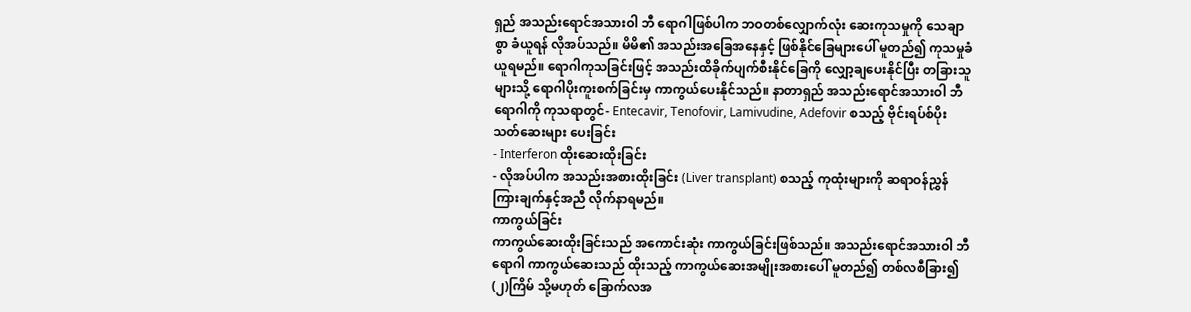ရှည် အသည်းရောင်အသားဝါ ဘီ ရောဂါဖြစ်ပါက ဘဝတစ်လျှောက်လုံး ဆေးကုသမှုကို သေချာစွာ ခံယူရန် လိုအပ်သည်။ မိမိ၏ အသည်းအခြေအနေနှင့် ဖြစ်နိုင်ခြေများပေါ် မူတည်၍ ကုသမှုခံယူရမည်။ ရောဂါကုသခြင်းဖြင့် အသည်းထိခိုက်ပျက်စီးနိုင်ခြေကို လျှော့ချပေးနိုင်ပြီး တခြားသူများသို့ ရောဂါပိုးကူးစက်ခြင်းမှ ကာကွယ်ပေးနိုင်သည်။ နာတာရှည် အသည်းရောင်အသားဝါ ဘီ ရောဂါကို ကုသရာတွင်- Entecavir, Tenofovir, Lamivudine, Adefovir စသည့် ဗိုင်းရပ်စ်ပိုးသတ်ဆေးများ ပေးခြင်း
- Interferon ထိုးဆေးထိုးခြင်း
- လိုအပ်ပါက အသည်းအစားထိုးခြင်း (Liver transplant) စသည့် ကုထုံးများကို ဆရာဝန်ညွှန်ကြားချက်နှင့်အညီ လိုက်နာရမည်။
ကာကွယ်ခြင်း
ကာကွယ်ဆေးထိုးခြင်းသည် အကောင်းဆုံး ကာကွယ်ခြင်းဖြစ်သည်။ အသည်းရောင်အသားဝါ ဘီ ရောဂါ ကာကွယ်ဆေးသည် ထိုးသည့် ကာကွယ်ဆေးအမျိုးအစားပေါ် မူတည်၍ တစ်လစီခြား၍ (၂)ကြိမ် သို့မဟုတ် ခြောက်လအ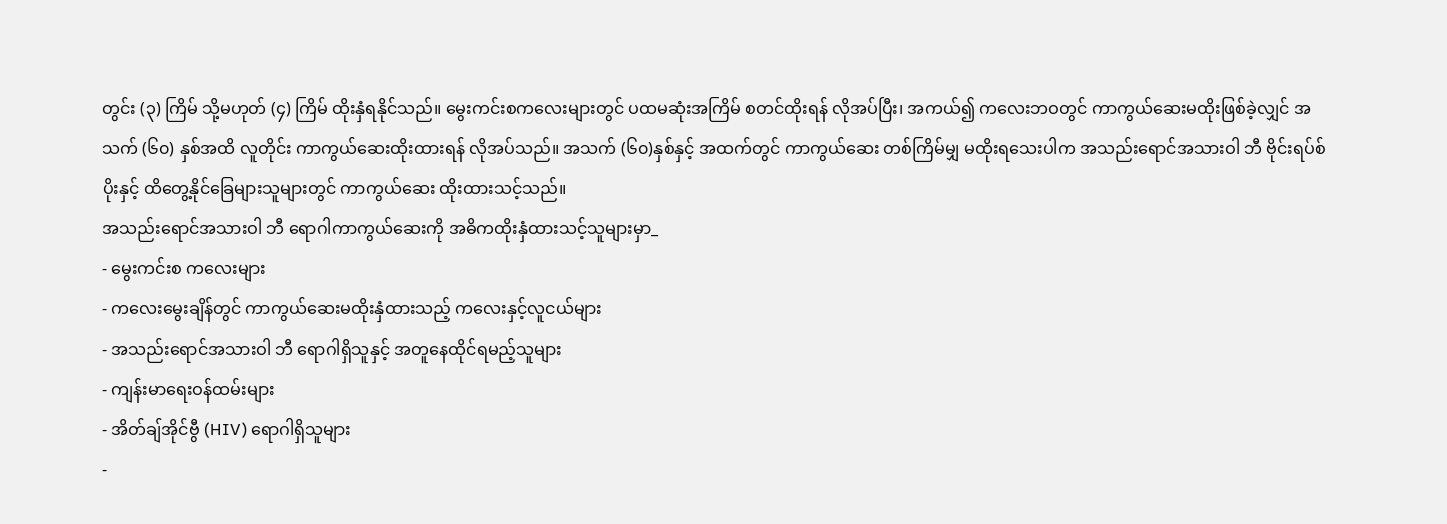တွင်း (၃) ကြိမ် သို့မဟုတ် (၄) ကြိမ် ထိုးနှံရနိုင်သည်။ မွေးကင်းစကလေးများတွင် ပထမဆုံးအကြိမ် စတင်ထိုးရန် လိုအပ်ပြီး၊ အကယ်၍ ကလေးဘဝတွင် ကာကွယ်ဆေးမထိုးဖြစ်ခဲ့လျှင် အသက် (၆၀) နှစ်အထိ လူတိုင်း ကာကွယ်ဆေးထိုးထားရန် လိုအပ်သည်။ အသက် (၆၀)နှစ်နှင့် အထက်တွင် ကာကွယ်ဆေး တစ်ကြိမ်မျှ မထိုးရသေးပါက အသည်းရောင်အသားဝါ ဘီ ဗိုင်းရပ်စ်ပိုးနှင့် ထိတွေ့နိုင်ခြေများသူများတွင် ကာကွယ်ဆေး ထိုးထားသင့်သည်။
အသည်းရောင်အသားဝါ ဘီ ရောဂါကာကွယ်ဆေးကို အဓိကထိုးနှံထားသင့်သူများမှာ_
- မွေးကင်းစ ကလေးများ
- ကလေးမွေးချိန်တွင် ကာကွယ်ဆေးမထိုးနှံထားသည့် ကလေးနှင့်လူငယ်များ
- အသည်းရောင်အသားဝါ ဘီ ရောဂါရှိသူနှင့် အတူနေထိုင်ရမည့်သူများ
- ကျန်းမာရေးဝန်ထမ်းများ
- အိတ်ချ်အိုင်ဗွီ (HIV) ရောဂါရှိသူများ
-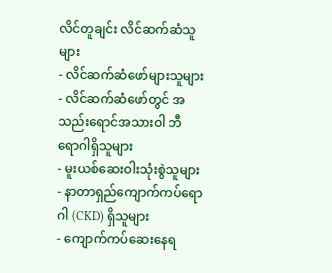လိင်တူချင်း လိင်ဆက်ဆံသူများ
- လိင်ဆက်ဆံဖော်များသူများ
- လိင်ဆက်ဆံဖော်တွင် အသည်းရောင်အသားဝါ ဘီ ရောဂါရှိသူများ
- မူးယစ်ဆေးဝါးသုံးစွဲသူများ
- နာတာရှည်ကျောက်ကပ်ရောဂါ (CKD) ရှိသူများ
- ကျောက်ကပ်ဆေးနေရ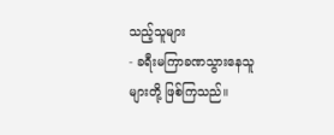သည့်သူများ
- ခရီးမကြာခဏသွားနေသူများတို့ ဖြစ်ကြသည်။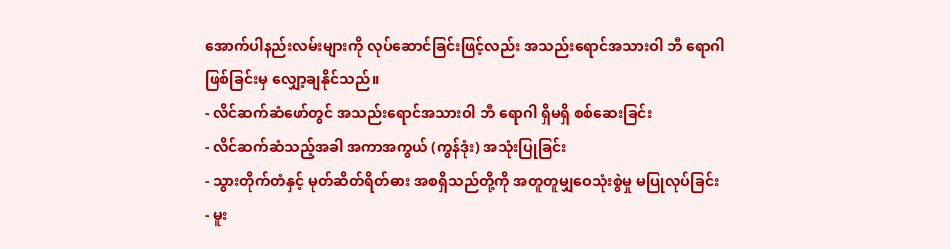အောက်ပါနည်းလမ်းများကို လုပ်ဆောင်ခြင်းဖြင့်လည်း အသည်းရောင်အသားဝါ ဘီ ရောဂါဖြစ်ခြင်းမှ လျှော့ချနိုင်သည်။
- လိင်ဆက်ဆံဖော်တွင် အသည်းရောင်အသားဝါ ဘီ ရောဂါ ရှိမရှိ စစ်ဆေးခြင်း
- လိင်ဆက်ဆံသည့်အခါ အကာအကွယ် (ကွန်ဒုံး) အသုံးပြုခြင်း
- သွားတိုက်တံနှင့် မုတ်ဆိတ်ရိတ်ဓား အစရှိသည်တို့ကို အတူတူမျှဝေသုံးစွဲမှု မပြုလုပ်ခြင်း
- မူး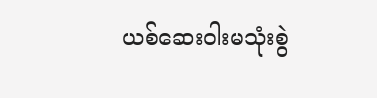ယစ်ဆေးဝါးမသုံးစွဲ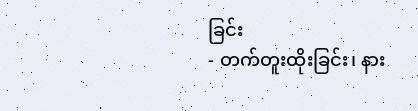ခြင်း
- တက်တူးထိုးခြင်း၊ နား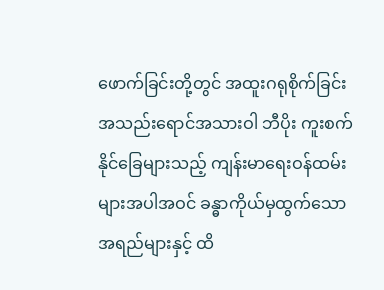ဖောက်ခြင်းတို့တွင် အထူးဂရုစိုက်ခြင်း
အသည်းရောင်အသားဝါ ဘီပိုး ကူးစက်နိုင်ခြေများသည့် ကျန်းမာရေးဝန်ထမ်းများအပါအဝင် ခန္ဓာကိုယ်မှထွက်သော အရည်များနှင့် ထိ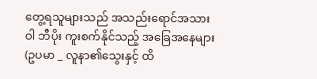တွေ့ရသူများသည် အသည်းရောင်အသားဝါ ဘီပိုး ကူးစက်နိုင်သည့် အခြေအနေများ (ဥပမာ _ လူနာ၏သွေးနှင့် ထိ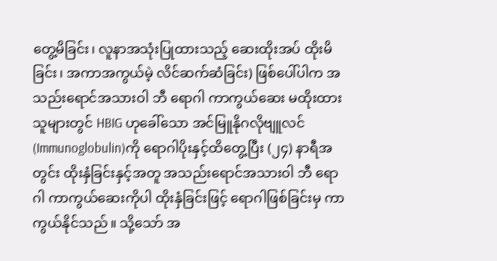တွေ့မိခြင်း၊ လူနာအသုံးပြုထားသည့် ဆေးထိုးအပ် ထိုးမိခြင်း၊ အကာအကွယ်မဲ့ လိင်ဆက်ဆံခြင်း) ဖြစ်ပေါ်ပါက အသည်းရောင်အသားဝါ ဘီ ရောဂါ ကာကွယ်ဆေး မထိုးထားသူများတွင် HBIG ဟုခေါ်သော အင်မြူနိုဂလိုဗျူလင် (Immunoglobulin)ကို ရောဂါပိုးနှင့်ထိတွေ့ပြီး (၂၄) နာရီအတွင်း ထိုးနှံခြင်းနှင့်အတူ အသည်းရောင်အသားဝါ ဘီ ရောဂါ ကာကွယ်ဆေးကိုပါ ထိုးနှံခြင်းဖြင့် ရောဂါဖြစ်ခြင်းမှ ကာကွယ်နိုင်သည်။ သို့သော် အ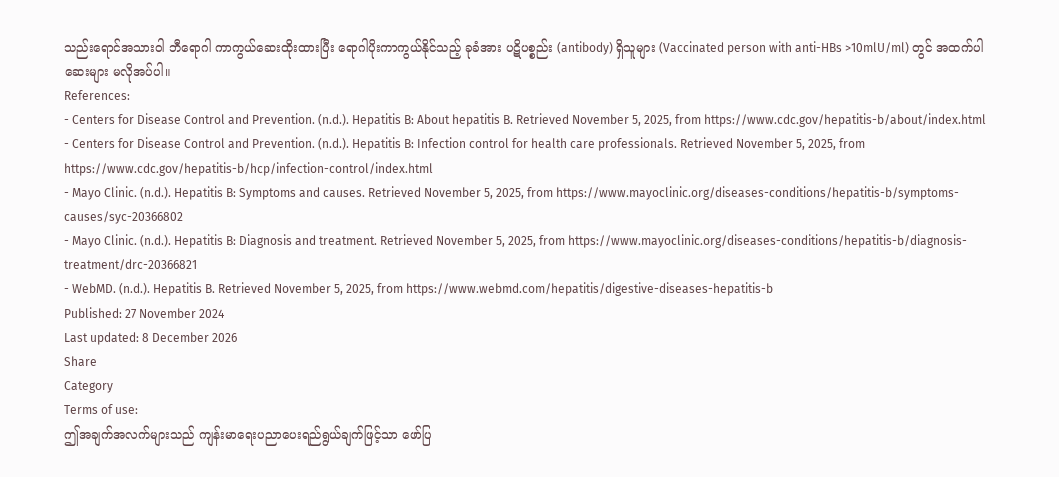သည်းရောင်အသားဝါ ဘီရောဂါ ကာကွယ်ဆေးထိုးထားပြီး ရောဂါပိုးကာကွယ်နိုင်သည့် ခုခံအား ပဋိပစ္စည်း (antibody) ရှိသူများ (Vaccinated person with anti-HBs >10mlU/ml) တွင် အထက်ပါဆေးများ မလိုအပ်ပါ။
References:
- Centers for Disease Control and Prevention. (n.d.). Hepatitis B: About hepatitis B. Retrieved November 5, 2025, from https://www.cdc.gov/hepatitis-b/about/index.html
- Centers for Disease Control and Prevention. (n.d.). Hepatitis B: Infection control for health care professionals. Retrieved November 5, 2025, from https://www.cdc.gov/hepatitis-b/hcp/infection-control/index.html
- Mayo Clinic. (n.d.). Hepatitis B: Symptoms and causes. Retrieved November 5, 2025, from https://www.mayoclinic.org/diseases-conditions/hepatitis-b/symptoms-causes/syc-20366802
- Mayo Clinic. (n.d.). Hepatitis B: Diagnosis and treatment. Retrieved November 5, 2025, from https://www.mayoclinic.org/diseases-conditions/hepatitis-b/diagnosis-treatment/drc-20366821
- WebMD. (n.d.). Hepatitis B. Retrieved November 5, 2025, from https://www.webmd.com/hepatitis/digestive-diseases-hepatitis-b
Published: 27 November 2024
Last updated: 8 December 2026
Share
Category
Terms of use:
ဤအချက်အလက်များသည် ကျန်းမာရေးပညာပေးရည်ရွယ်ချက်ဖြင့်သာ ဖော်ပြ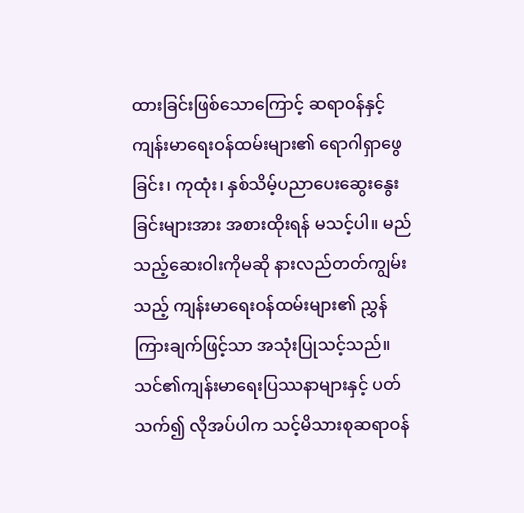ထားခြင်းဖြစ်သောကြောင့် ဆရာဝန်နှင့် ကျန်းမာရေးဝန်ထမ်းများ၏ ရောဂါရှာဖွေခြင်း၊ ကုထုံး၊ နှစ်သိမ့်ပညာပေးဆွေးနွေးခြင်းများအား အစားထိုးရန် မသင့်ပါ။ မည်သည့်ဆေးဝါးကိုမဆို နားလည်တတ်ကျွမ်းသည့် ကျန်းမာရေးဝန်ထမ်းများ၏ ညွှန်ကြားချက်ဖြင့်သာ အသုံးပြုသင့်သည်။
သင်၏ကျန်းမာရေးပြဿနာများနှင့် ပတ်သက်၍ လိုအပ်ပါက သင့်မိသားစုဆရာဝန်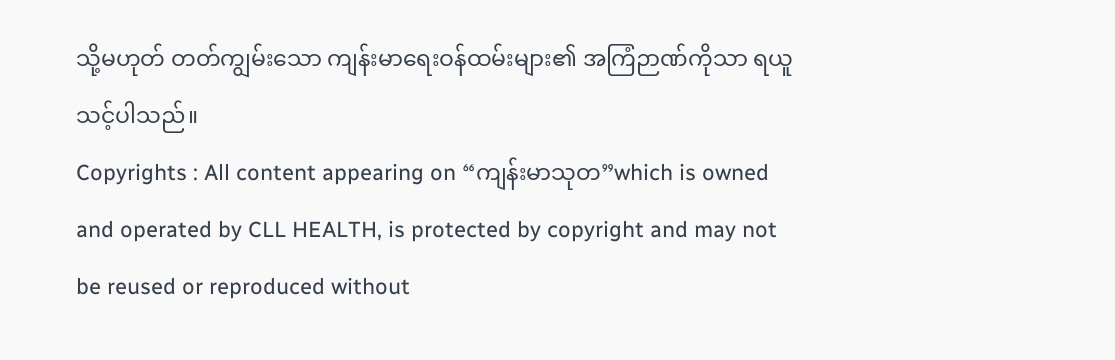သို့မဟုတ် တတ်ကျွမ်းသော ကျန်းမာရေးဝန်ထမ်းများ၏ အကြံဉာဏ်ကိုသာ ရယူသင့်ပါသည်။
Copyrights : All content appearing on “ကျန်းမာသုတ”which is owned and operated by CLL HEALTH, is protected by copyright and may not be reused or reproduced without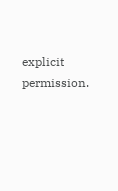explicit permission.